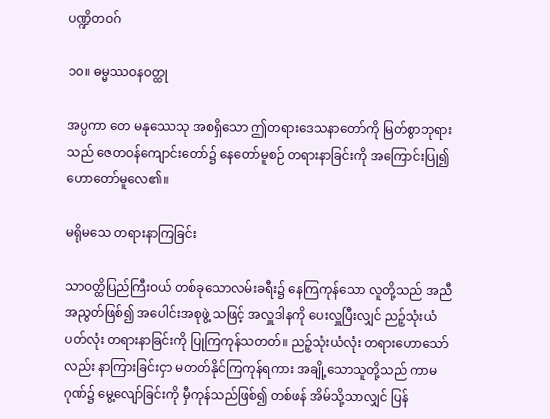ပဏ္ဍိတဝဂ်

၁၀။ ဓမ္မဿဝနဝတ္ထု

အပ္ပကာ တေ မနုဿေသု အစရှိသော ဤတရားဒေသနာတော်ကို မြတ်စွာဘုရားသည် ဇေတဝန်ကျောင်းတော်၌ နေတော်မူစဉ် တရားနာခြင်းကို အကြောင်းပြု၍ ဟောတော်မူလေ၏။

မရိုမသေ တရားနာကြခြင်း

သာဝတ္ထိပြည်ကြီးဝယ် တစ်ခုသောလမ်းခရီး၌ နေကြကုန်သော လူတို့သည် အညီအညွတ်ဖြစ်၍ အပေါင်းအစုဖွဲ့ သဖြင့် အလှူဒါနကို ပေးလှူပြီးလျှင် ညဉ့်သုံးယံပတ်လုံး တရားနာခြင်းကို ပြုကြကုန်သတတ်။ ညဉ့်သုံးယံလုံး တရားဟောသော်လည်း နာကြားခြင်းငှာ မတတ်နိုင်ကြကုန်ရကား အချို့သောသူတို့သည် ကာမဂုဏ်၌ မွေ့လျော်ခြင်းကို မှီကုန်သည်ဖြစ်၍ တစ်ဖန် အိမ်သို့သာလျှင် ပြန်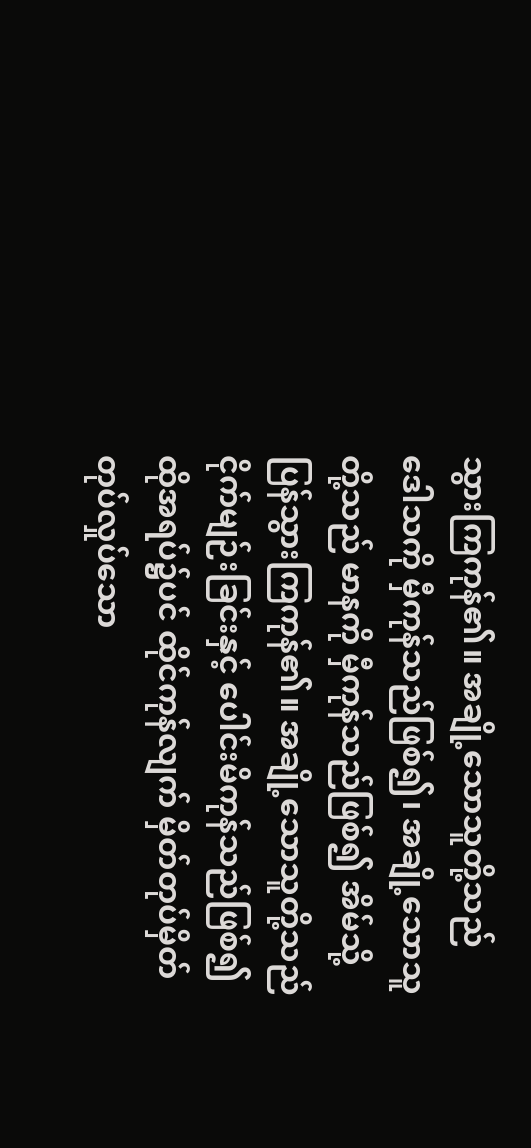သွားကြကုန်၏။ အချို့သောသူတို့သည် ဒေါသကို မှီကုန်သည်ဖြစ်၍၊ အချို့သောသူတို့သည် မာနကို မှီကုန်သည်ဖြစ်၍ အိမ်သို့ပြန်သွားကြကုန်၏။ အချို့သောသူတို့သည် ငိုက်မျဉ်းခြင်းနှင့် ပေါင်းမိကုန်သည်ဖြစ်၍ ထိုအရပ်၌ပင် ထိုင်ကုန်လျက် မှိတ်တုပ်မှိတ်တုပ်လှုပ်သော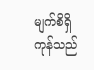မျက်စိရှိကုန်သည်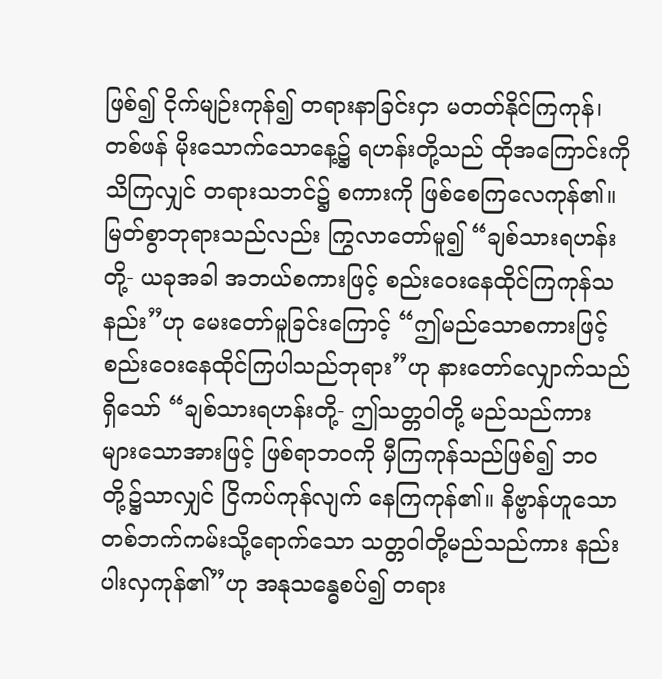ဖြစ်၍ ငိုက်မျဉ်းကုန်၍ တရားနာခြင်းငှာ မတတ်နိုင်ကြကုန်၊ တစ်ဖန် မိုးသောက်သောနေ့၌ ရဟန်းတို့သည် ထိုအကြောင်းကို သိကြလျှင် တရားသဘင်၌ စကားကို ဖြစ်စေကြလေကုန်၏။ မြတ်စွာဘုရားသည်လည်း ကြွလာတော်မူ၍ “ချစ်သားရဟန်းတို့- ယခုအခါ အဘယ်စကားဖြင့် စည်းဝေးနေထိုင်ကြကုန်သနည်း”ဟု မေးတော်မူခြင်းကြောင့် “ဤမည်သောစကားဖြင့် စည်းဝေးနေထိုင်ကြပါသည်ဘုရား”ဟု နားတော်လျှောက်သည်ရှိသော် “ချစ်သားရဟန်းတို့- ဤသတ္တဝါတို့ မည်သည်ကား များသောအားဖြင့် ဖြစ်ရာဘဝကို မှီကြကုန်သည်ဖြစ်၍ ဘဝတို့၌သာလျှင် ငြိကပ်ကုန်လျက် နေကြကုန်၏။ နိဗ္ဗာန်ဟူသော တစ်ဘက်ကမ်းသို့ရောက်သော သတ္တဝါတို့မည်သည်ကား နည်းပါးလှကုန်၏”ဟု အနုသန္ဓေစပ်၍ တရား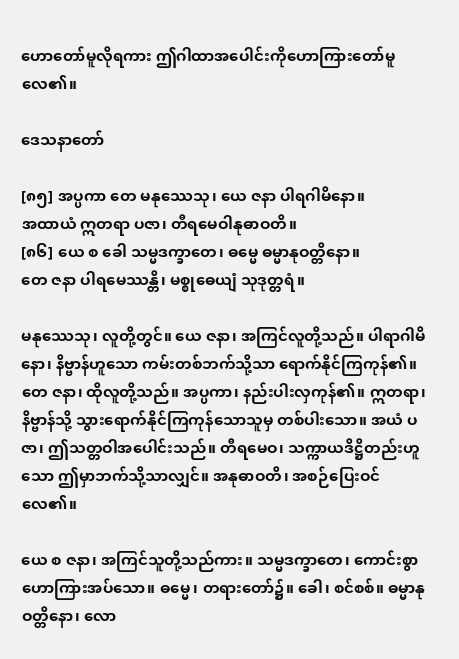ဟောတော်မူလိုရကား ဤဂါထာအပေါင်းကိုဟောကြားတော်မူလေ၏။

ဒေသနာတော်

[၈၅] အပ္ပကာ တေ မနုဿေသု၊ ယေ ဇနာ ပါရဂါမိနော။
အထာယံ ဣတရာ ပဇာ၊ တီရမေဝါနုဓာဝတိ။
[၈၆] ယေ စ ခေါ သမ္မဒက္ခာတေ၊ ဓမ္မေ ဓမ္မာနုဝတ္တိနော။
တေ ဇနာ ပါရမေဿန္တိ၊ မစ္စုဓေယျံ သုဒုတ္တရံ။

မနုဿေသု၊ လူတို့တွင်။ ယေ ဇနာ၊ အကြင်လူတို့သည်။ ပါရာဂါမိနော၊ နိဗ္ဗာန်ဟူသော ကမ်းတစ်ဘက်သို့သာ ရောက်နိုင်ကြကုန်၏။ တေ ဇနာ၊ ထိုလူတို့သည်။ အပ္ပကာ၊ နည်းပါးလှကုန်၏။ ဣတရာ၊ နိဗ္ဗာန်သို့ သွားရောက်နိုင်ကြကုန်သောသူမှ တစ်ပါးသော။ အယံ ပဇာ၊ ဤသတ္တဝါအပေါင်းသည်။ တီရမေဝ၊ သက္ကာယဒိဋ္ဌိတည်းဟူသော ဤမှာဘက်သို့သာလျှင်။ အနုဓာဝတိ၊ အစဉ်ပြေးဝင်လေ၏။

ယေ စ ဇနာ၊ အကြင်သူတို့သည်ကား။ သမ္မဒက္ခာတေ၊ ကောင်းစွာဟောကြားအပ်သော။ ဓမ္မေ၊ တရားတော်၌။ ခေါ၊ စင်စစ်။ ဓမ္မာနုဝတ္တိနော၊ လော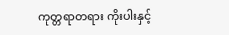ကုတ္တရာတရား ကိုးပါးနှင့်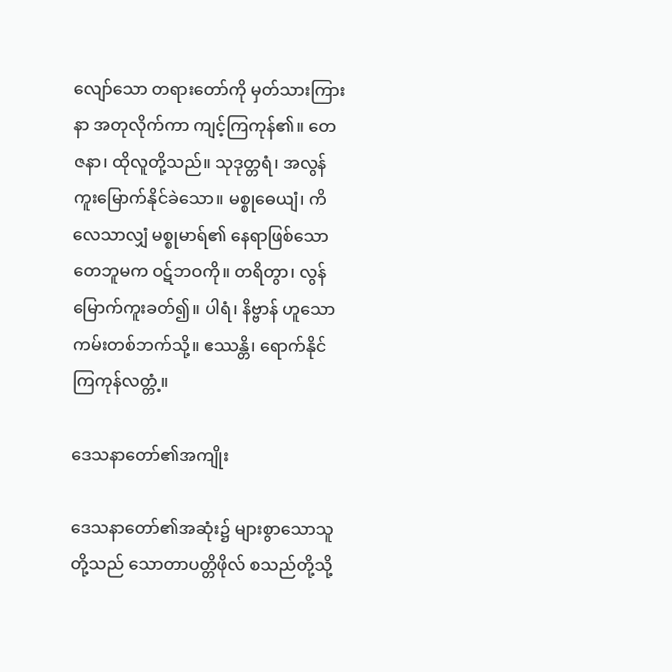လျော်သော တရားတော်ကို မှတ်သားကြားနာ အတုလိုက်ကာ ကျင့်ကြကုန်၏။ တေ ဇနာ၊ ထိုလူတို့သည်။ သုဒုတ္တရံ၊ အလွန်ကူးမြောက်နိုင်ခဲသော။ မစ္စုဓေယျံ၊ ကိလေသာလျှံ မစ္စုမာရ်၏ နေရာဖြစ်သော တေဘူမက ဝဋ်ဘဝကို။ တရိတွာ၊ လွန်မြောက်ကူးခတ်၍။ ပါရံ၊ နိဗ္ဗာန် ဟူသော ကမ်းတစ်ဘက်သို့။ ဧဿန္တိ၊ ရောက်နိုင်ကြကုန်လတ္တံ့။

ဒေသနာတော်၏အကျိုး

ဒေသနာတော်၏အဆုံး၌ များစွာသောသူတို့သည် သောတာပတ္တိဖိုလ် စသည်တို့သို့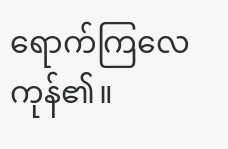ရောက်ကြလေကုန်၏။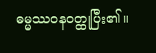ဓမ္မဿဝနဝတ္ထုပြီး၏။